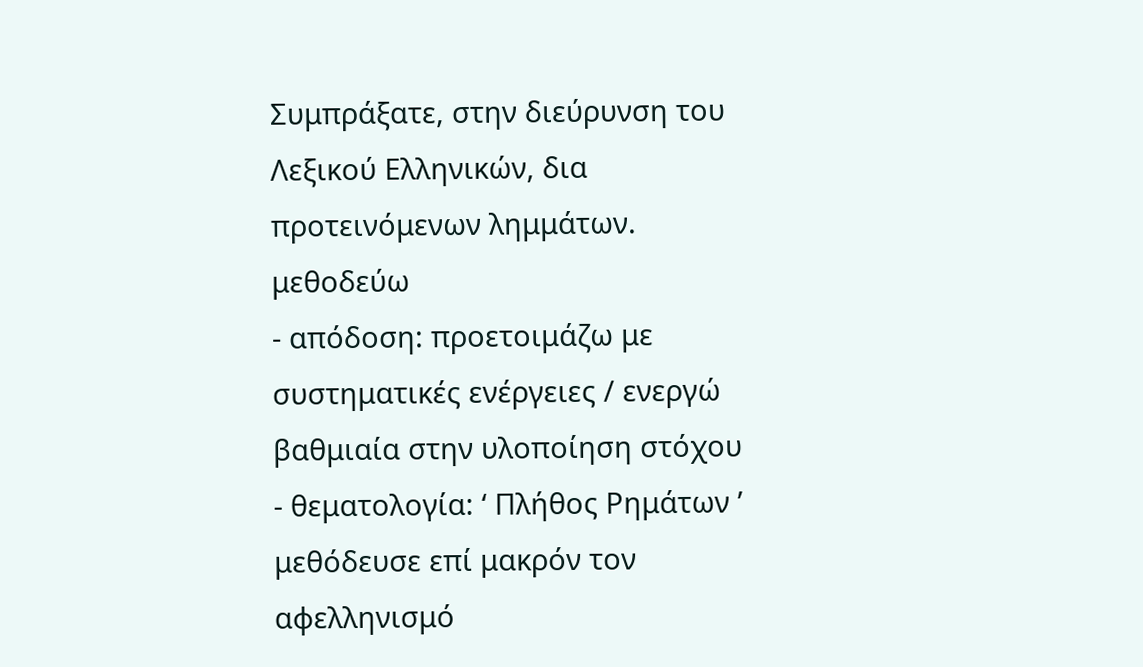Συμπράξατε, στην διεύρυνση του Λεξικού Ελληνικών, δια προτεινόμενων λημμάτων.
μεθοδεύω
- απόδοση: προετοιμάζω με συστηματικές ενέργειες / ενεργώ βαθμιαία στην υλοποίηση στόχου
- θεματολογία: ‘ Πλήθος Ρημάτων ’
μεθόδευσε επί μακρόν τον αφελληνισμό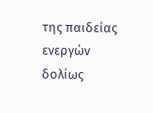της παιδείας ενεργών δολίως